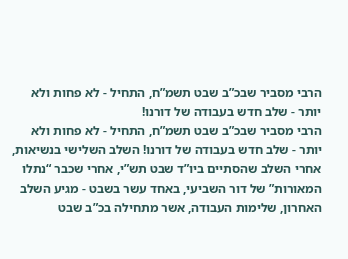הרבי מסביר שבכ”ב שבט תשמ”ח, התחיל - לא פחות ולא יותר - שלב חדש בעבודה של דורנו!
הרבי מסביר שבכ”ב שבט תשמ”ח, התחיל - לא פחות ולא יותר - שלב חדש בעבודה של דורנו! השלב השלישי בנשיאות, אחרי השלב שהסתיים ביו”ד שבט תש”י, אחרי שכבר “נתלו המאורות” של דור השביעי, באחד עשר בשבט - מגיע השלב האחרון, שלימות העבודה, אשר מתחילה בכ”ב שבט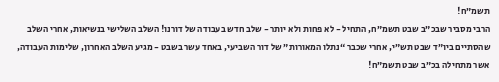תשמ”ח!
הרבי מסביר שבכ”ב שבט תשמ”ח, התחיל - לא פחות ולא יותר - שלב חדש בעבודה של דורנו! השלב השלישי בנשיאות, אחרי השלב שהסתיים ביו”ד שבט תש”י, אחרי שכבר “נתלו המאורות” של דור השביעי, באחד עשר בשבט - מגיע השלב האחרון, שלימות העבודה, אשר מתחילה בכ”ב שבט תשמ”ח!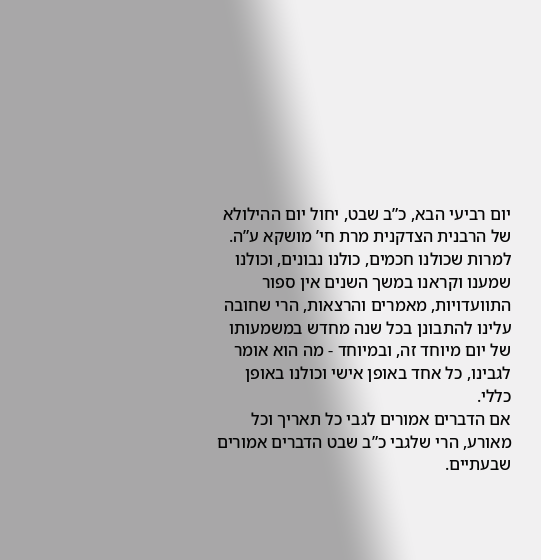יום רביעי הבא, כ”ב שבט, יחול יום ההילולא של הרבנית הצדקנית מרת חי’ מושקא ע”ה. למרות שכולנו חכמים, כולנו נבונים, וכולנו שמענו וקראנו במשך השנים אין ספור התוועדויות, מאמרים והרצאות, הרי שחובה עלינו להתבונן בכל שנה מחדש במשמעותו של יום מיוחד זה, ובמיוחד - מה הוא אומר לגבינו, כל אחד באופן אישי וכולנו באופן כללי.
אם הדברים אמורים לגבי כל תאריך וכל מאורע, הרי שלגבי כ”ב שבט הדברים אמורים שבעתיים.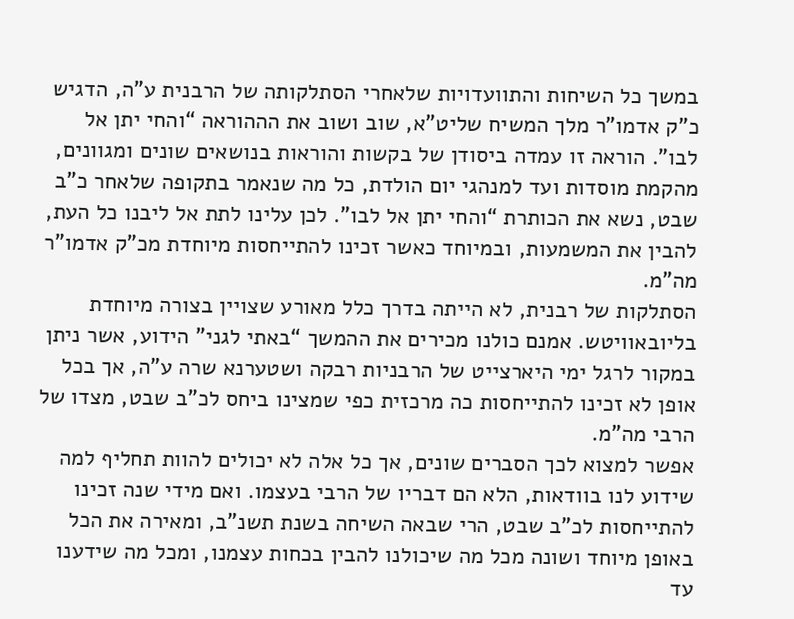במשך כל השיחות והתוועדויות שלאחרי הסתלקותה של הרבנית ע”ה, הדגיש כ”ק אדמו”ר מלך המשיח שליט”א, שוב ושוב את הההוראה “והחי יתן אל לבו”. הוראה זו עמדה ביסודן של בקשות והוראות בנושאים שונים ומגוונים, מהקמת מוסדות ועד למנהגי יום הולדת, כל מה שנאמר בתקופה שלאחר כ”ב שבט, נשא את הכותרת “והחי יתן אל לבו”. לכן עלינו לתת אל ליבנו כל העת, להבין את המשמעות, ובמיוחד כאשר זכינו להתייחסות מיוחדת מכ”ק אדמו”ר מה”מ.
הסתלקות של רבנית, לא הייתה בדרך כלל מאורע שצויין בצורה מיוחדת בליובאוויטש. אמנם כולנו מכירים את ההמשך “באתי לגני” הידוע, אשר ניתן במקור לרגל ימי היארצייט של הרבניות רבקה ושטערנא שרה ע”ה, אך בכל אופן לא זכינו להתייחסות כה מרכזית כפי שמצינו ביחס לכ”ב שבט, מצדו של הרבי מה”מ.
אפשר למצוא לכך הסברים שונים, אך כל אלה לא יכולים להוות תחליף למה שידוע לנו בוודאות, הלא הם דבריו של הרבי בעצמו. ואם מידי שנה זכינו להתייחסות לכ”ב שבט, הרי שבאה השיחה בשנת תשנ”ב, ומאירה את הכל באופן מיוחד ושונה מכל מה שיכולנו להבין בכחות עצמנו, ומכל מה שידענו עד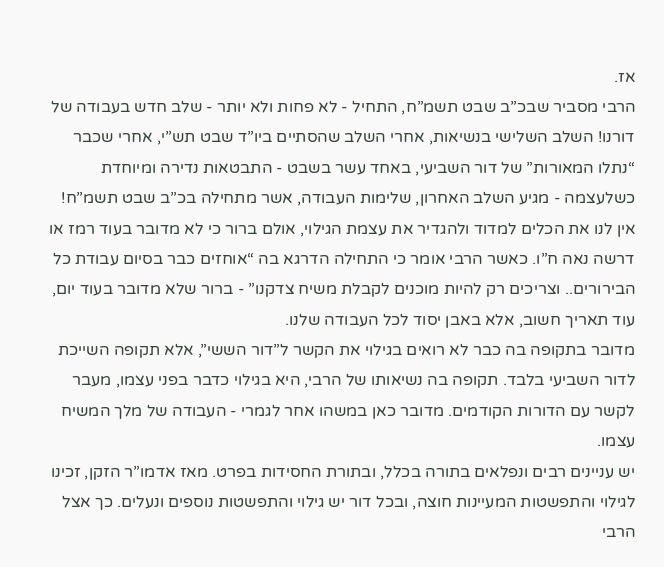אז.
הרבי מסביר שבכ”ב שבט תשמ”ח, התחיל - לא פחות ולא יותר - שלב חדש בעבודה של דורנו! השלב השלישי בנשיאות, אחרי השלב שהסתיים ביו”ד שבט תש”י, אחרי שכבר “נתלו המאורות” של דור השביעי, באחד עשר בשבט - התבטאות נדירה ומיוחדת כשלעצמה - מגיע השלב האחרון, שלימות העבודה, אשר מתחילה בכ”ב שבט תשמ”ח!
אין לנו את הכלים למדוד ולהגדיר את עצמת הגילוי, אולם ברור כי לא מדובר בעוד רמז או דרשה נאה ח”ו. כאשר הרבי אומר כי התחילה הדרגא בה “אוחזים כבר בסיום עבודת כל הבירורים.. וצריכים רק להיות מוכנים לקבלת משיח צדקנו” - ברור שלא מדובר בעוד יום, עוד תאריך חשוב, אלא באבן יסוד לכל העבודה שלנו.
מדובר בתקופה בה כבר לא רואים בגילוי את הקשר ל”דור הששי”, אלא תקופה השייכת לדור השביעי בלבד. תקופה בה נשיאותו של הרבי, היא בגילוי כדבר בפני עצמו, מעבר לקשר עם הדורות הקודמים. מדובר כאן במשהו אחר לגמרי - העבודה של מלך המשיח עצמו.
יש עניינים רבים ונפלאים בתורה בכלל, ובתורת החסידות בפרט. מאז אדמו”ר הזקן, זכינו לגילוי והתפשטות המעיינות חוצה, ובכל דור יש גילוי והתפשטות נוספים ונעלים. כך אצל הרבי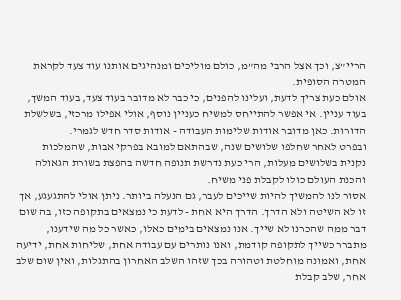הריי”צ, וכך אצל הרבי מה”מ, כולם מוליכים ומנהיגים אותנו עוד צעד לקראת המטרה הסופית.
אולם כעת צריך לדעת, ועלינו להפנים, כי כבר לא מדובר בעוד צעד, בעוד המשך, בעוד עניין. אי אפשר להתייחס למשיח כעניין נוסף, אולי אפילו מרכזי, בשלשלת הדורות. כאן מדובר אודות שלימות העבודה - אודות סדר חדש לגמרי.
ובפרט לאחר שחלפו שלושים שנה, שבהתאם למובא בפרקי אבות, שהמלכות נקנית בשלושים מעלות, הרי כעת נדרשת תנופה חדשה בהפצת בשורת הגאולה והכנת העולם כולו לקבלת פני משיח.
אסור לנו להמשיך להיות שייכים לעבר, גם הנעלה ביותר. ניתן אולי להתגעגע, אך זו לא השיטה ולא הדרך. הדרך היא אחת - לדעת כי נמצאים בתקופה כזו, בה שום דבר ממה שהכרנו לא שייך. אנו נמצאים בימים כאלו, כאשר כל מה שידענו, מתברר כשייך לתקופה קודמת, ואנו נותרים עם עבודה אחת, שליחות אחת, ידיעה אחת, ואמונה מוחלטת וטהורה בכך שזהו השלב האחרון בהתגלות, ואין שום שלב אחר, שלב קבלת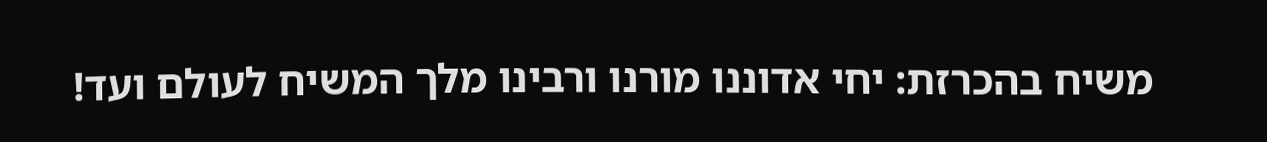משיח בהכרזת: יחי אדוננו מורנו ורבינו מלך המשיח לעולם ועד!